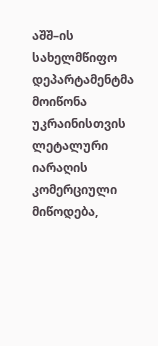აშშ–ის სახელმწიფო დეპარტამენტმა მოიწონა უკრაინისთვის ლეტალური იარაღის კომერციული მიწოდება,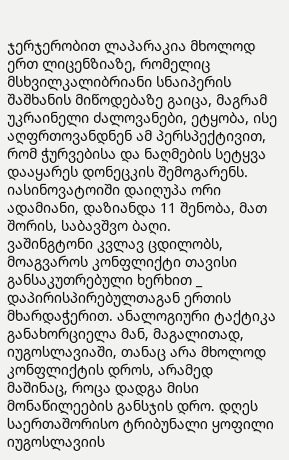ჯერჯერობით ლაპარაკია მხოლოდ ერთ ლიცენზიაზე, რომელიც მსხვილკალიბრიანი სნაიპერის შაშხანის მიწოდებაზე გაიცა, მაგრამ უკრაინელი ძალოვანები, ეტყობა, ისე აღფრთოვანდნენ ამ პერსპექტივით, რომ ჭურვებისა და ნაღმების სეტყვა დააყარეს დონეცკის შემოგარენს. იასინოვატოიში დაიღუპა ორი ადამიანი, დაზიანდა 11 შენობა, მათ შორის, საბავშვო ბაღი.
ვაშინგტონი კვლავ ცდილობს, მოაგვაროს კონფლიქტი თავისი განსაკუთრებული ხერხით _ დაპირისპირებულთაგან ერთის მხარდაჭერით. ანალოგიური ტაქტიკა განახორციელა მან, მაგალითად, იუგოსლავიაში, თანაც არა მხოლოდ კონფლიქტის დროს, არამედ მაშინაც, როცა დადგა მისი მონაწილეების განსჯის დრო. დღეს საერთაშორისო ტრიბუნალი ყოფილი იუგოსლავიის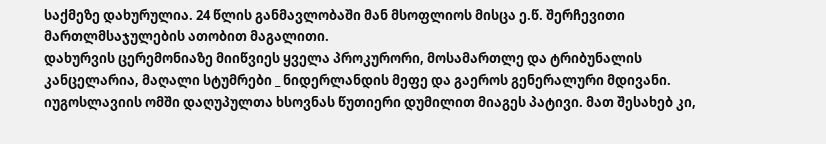საქმეზე დახურულია. 24 წლის განმავლობაში მან მსოფლიოს მისცა ე.წ. შერჩევითი მართლმსაჯულების ათობით მაგალითი.
დახურვის ცერემონიაზე მიიწვიეს ყველა პროკურორი, მოსამართლე და ტრიბუნალის კანცელარია, მაღალი სტუმრები _ ნიდერლანდის მეფე და გაეროს გენერალური მდივანი. იუგოსლავიის ომში დაღუპულთა ხსოვნას წუთიერი დუმილით მიაგეს პატივი. მათ შესახებ კი,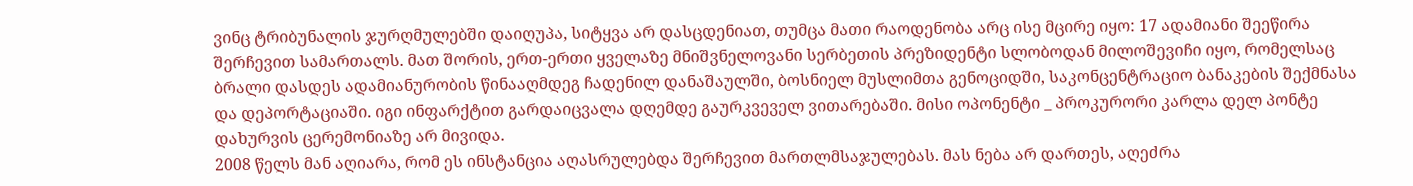ვინც ტრიბუნალის ჯურღმულებში დაიღუპა, სიტყვა არ დასცდენიათ, თუმცა მათი რაოდენობა არც ისე მცირე იყო: 17 ადამიანი შეეწირა შერჩევით სამართალს. მათ შორის, ერთ-ერთი ყველაზე მნიშვნელოვანი სერბეთის პრეზიდენტი სლობოდან მილოშევიჩი იყო, რომელსაც ბრალი დასდეს ადამიანურობის წინააღმდეგ ჩადენილ დანაშაულში, ბოსნიელ მუსლიმთა გენოციდში, საკონცენტრაციო ბანაკების შექმნასა და დეპორტაციაში. იგი ინფარქტით გარდაიცვალა დღემდე გაურკვეველ ვითარებაში. მისი ოპონენტი _ პროკურორი კარლა დელ პონტე დახურვის ცერემონიაზე არ მივიდა.
2008 წელს მან აღიარა, რომ ეს ინსტანცია აღასრულებდა შერჩევით მართლმსაჯულებას. მას ნება არ დართეს, აღეძრა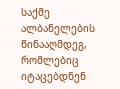საქმე ალბანელების წინააღმდეგ, რომლებიც იტაცებდნენ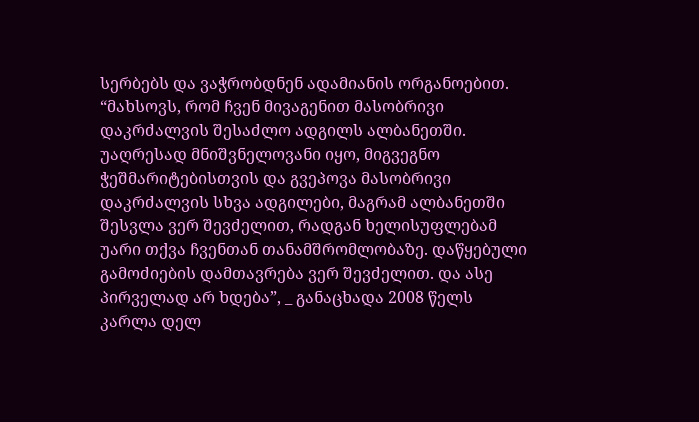სერბებს და ვაჭრობდნენ ადამიანის ორგანოებით.
“მახსოვს, რომ ჩვენ მივაგენით მასობრივი დაკრძალვის შესაძლო ადგილს ალბანეთში. უაღრესად მნიშვნელოვანი იყო, მიგვეგნო ჭეშმარიტებისთვის და გვეპოვა მასობრივი დაკრძალვის სხვა ადგილები, მაგრამ ალბანეთში შესვლა ვერ შევძელით, რადგან ხელისუფლებამ უარი თქვა ჩვენთან თანამშრომლობაზე. დაწყებული გამოძიების დამთავრება ვერ შევძელით. და ასე პირველად არ ხდება”, _ განაცხადა 2008 წელს კარლა დელ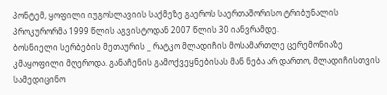პონტემ, ყოფილი იუგოსლავიის საქმეზე გაეროს საერთაშორისო ტრიბუნალის პროკურორმა 1999 წლის აგვისტოდან 2007 წლის 30 იანვრამდე.
ბოსნიელი სერბების მეთაურის _ რატკო მლადიჩის მოსამართლე ცერემონიაზე კმაყოფილი მღეროდა. განაჩენის გამოქვეყნებისას მან ნება არ დართო, მლადიჩისთვის სამედიცინო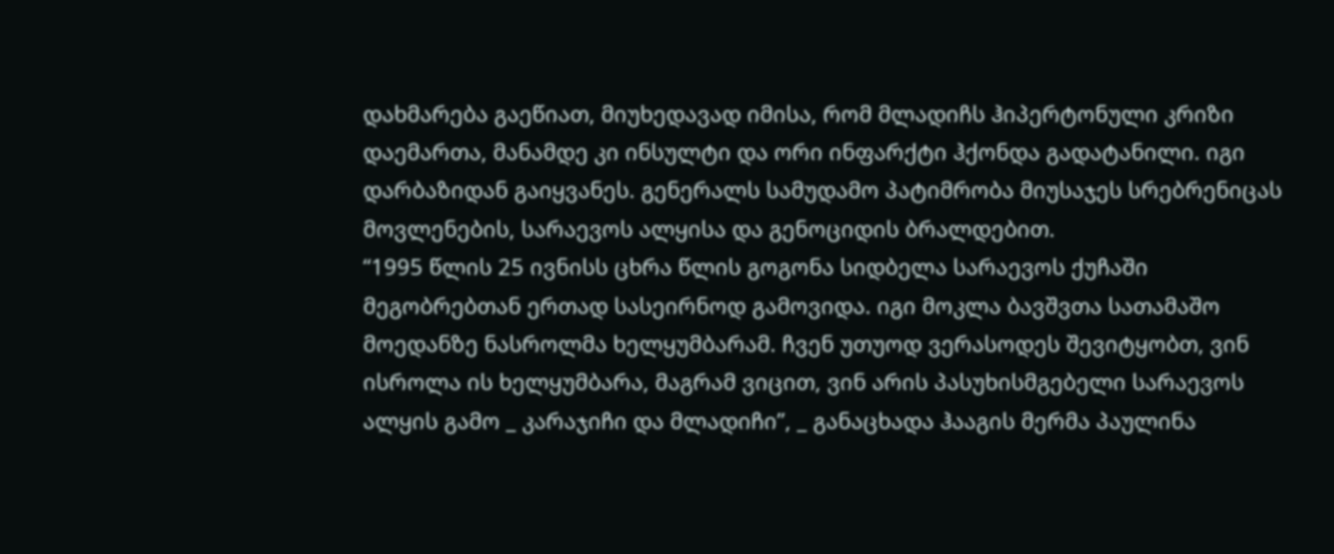დახმარება გაეწიათ, მიუხედავად იმისა, რომ მლადიჩს ჰიპერტონული კრიზი დაემართა, მანამდე კი ინსულტი და ორი ინფარქტი ჰქონდა გადატანილი. იგი დარბაზიდან გაიყვანეს. გენერალს სამუდამო პატიმრობა მიუსაჯეს სრებრენიცას მოვლენების, სარაევოს ალყისა და გენოციდის ბრალდებით.
“1995 წლის 25 ივნისს ცხრა წლის გოგონა სიდბელა სარაევოს ქუჩაში მეგობრებთან ერთად სასეირნოდ გამოვიდა. იგი მოკლა ბავშვთა სათამაშო მოედანზე ნასროლმა ხელყუმბარამ. ჩვენ უთუოდ ვერასოდეს შევიტყობთ, ვინ ისროლა ის ხელყუმბარა, მაგრამ ვიცით, ვინ არის პასუხისმგებელი სარაევოს ალყის გამო _ კარაჯიჩი და მლადიჩი”, _ განაცხადა ჰააგის მერმა პაულინა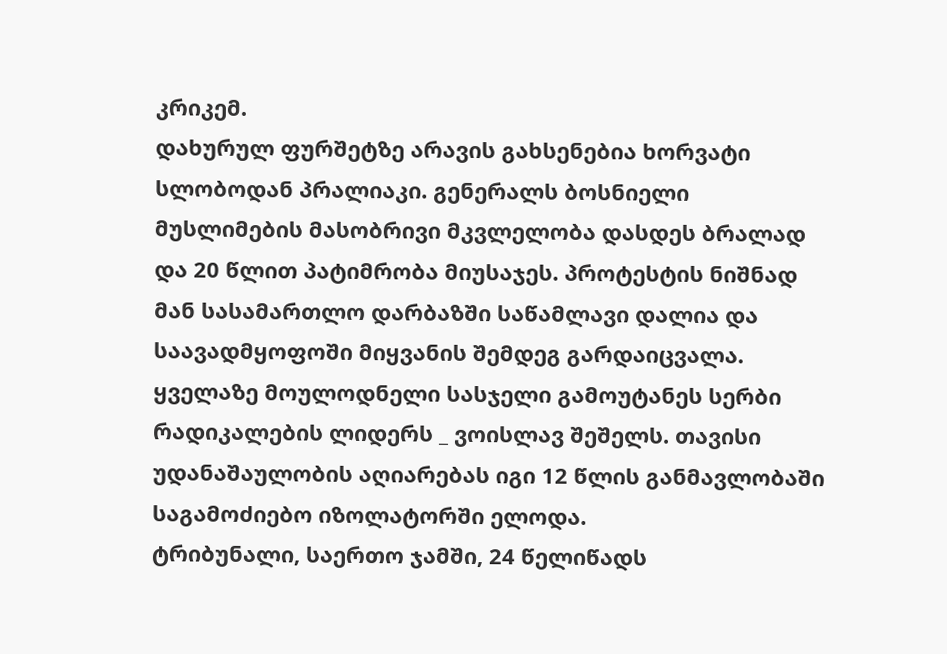კრიკემ.
დახურულ ფურშეტზე არავის გახსენებია ხორვატი სლობოდან პრალიაკი. გენერალს ბოსნიელი მუსლიმების მასობრივი მკვლელობა დასდეს ბრალად და 20 წლით პატიმრობა მიუსაჯეს. პროტესტის ნიშნად მან სასამართლო დარბაზში საწამლავი დალია და საავადმყოფოში მიყვანის შემდეგ გარდაიცვალა.
ყველაზე მოულოდნელი სასჯელი გამოუტანეს სერბი რადიკალების ლიდერს _ ვოისლავ შეშელს. თავისი უდანაშაულობის აღიარებას იგი 12 წლის განმავლობაში საგამოძიებო იზოლატორში ელოდა.
ტრიბუნალი, საერთო ჯამში, 24 წელიწადს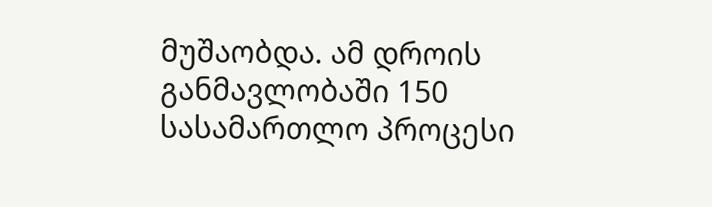მუშაობდა. ამ დროის განმავლობაში 150 სასამართლო პროცესი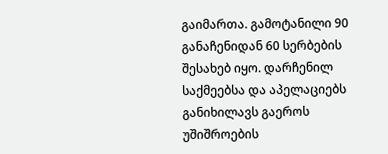გაიმართა. გამოტანილი 90 განაჩენიდან 60 სერბების შესახებ იყო. დარჩენილ საქმეებსა და აპელაციებს განიხილავს გაეროს უშიშროების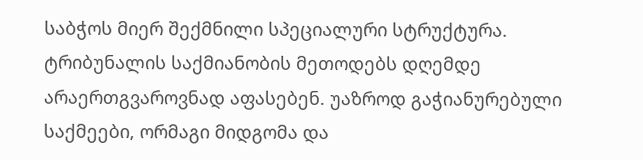საბჭოს მიერ შექმნილი სპეციალური სტრუქტურა.
ტრიბუნალის საქმიანობის მეთოდებს დღემდე არაერთგვაროვნად აფასებენ. უაზროდ გაჭიანურებული საქმეები, ორმაგი მიდგომა და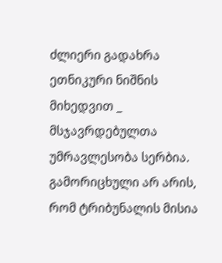ძლიერი გადახრა ეთნიკური ნიშნის მიხედვით _ მსჯავრდებულთა უმრავლესობა სერბია. გამორიცხული არ არის, რომ ტრიბუნალის მისია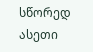სწორედ ასეთი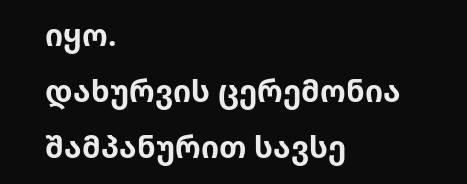იყო.
დახურვის ცერემონია შამპანურით სავსე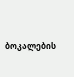ბოკალების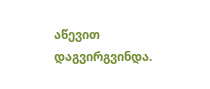აწევით დაგვირგვინდა.